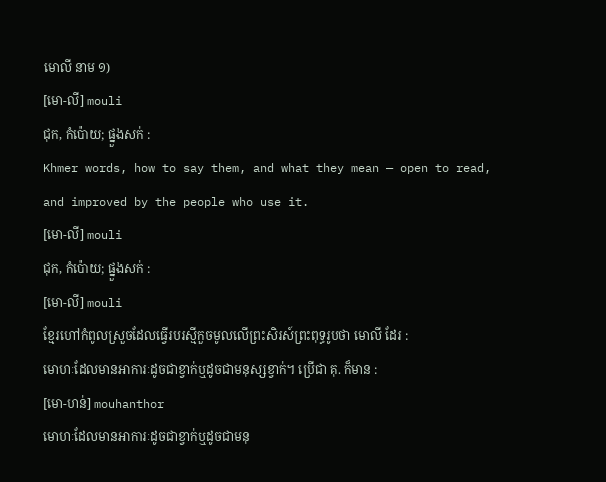មោលី នាម ១)
[មោ-លី] mouli
ជុក, កំប៉ោយ; ផ្នួងសក់ :
Khmer words, how to say them, and what they mean — open to read, and improved by the people who use it.
[មោ-លី] mouli
ជុក, កំប៉ោយ; ផ្នួងសក់ :
[មោ-លី] mouli
ខ្មែរហៅកំពូលស្រួចដែលធ្វើរបរស្មីកួចមូលលើព្រះសិរស៍ព្រះពុទ្ធរូបថា មោលី ដែរ :
មោហៈដែលមានអាការៈដូចជាខ្វាក់ឬដូចជាមនុស្សខ្វាក់។ ប្រើជា គុ. ក៏មាន :
[មោ-ហន់] mouhanthor
មោហៈដែលមានអាការៈដូចជាខ្វាក់ឬដូចជាមនុ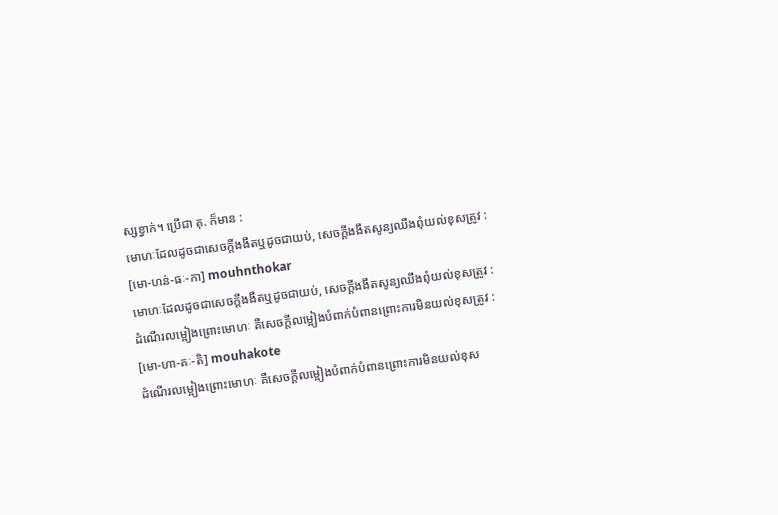ស្សខ្វាក់។ ប្រើជា គុ. ក៏មាន :
មោហៈដែលដូចជាសេចក្ដីងងឹតឬដូចជាយប់, សេចក្ដីងងឹតសូន្យឈឹងពុំយល់ខុសត្រូវ :
[មោ-ហន់-ធៈ-កា] mouhnthokar
មោហៈដែលដូចជាសេចក្ដីងងឹតឬដូចជាយប់, សេចក្ដីងងឹតសូន្យឈឹងពុំយល់ខុសត្រូវ :
ដំណើរលម្អៀងព្រោះមោហៈ គឺសេចក្ដីលម្អៀងបំពាក់បំពានព្រោះការមិនយល់ខុសត្រូវ :
[មោ-ហា-គៈ-តិ] mouhakote
ដំណើរលម្អៀងព្រោះមោហៈ គឺសេចក្ដីលម្អៀងបំពាក់បំពានព្រោះការមិនយល់ខុស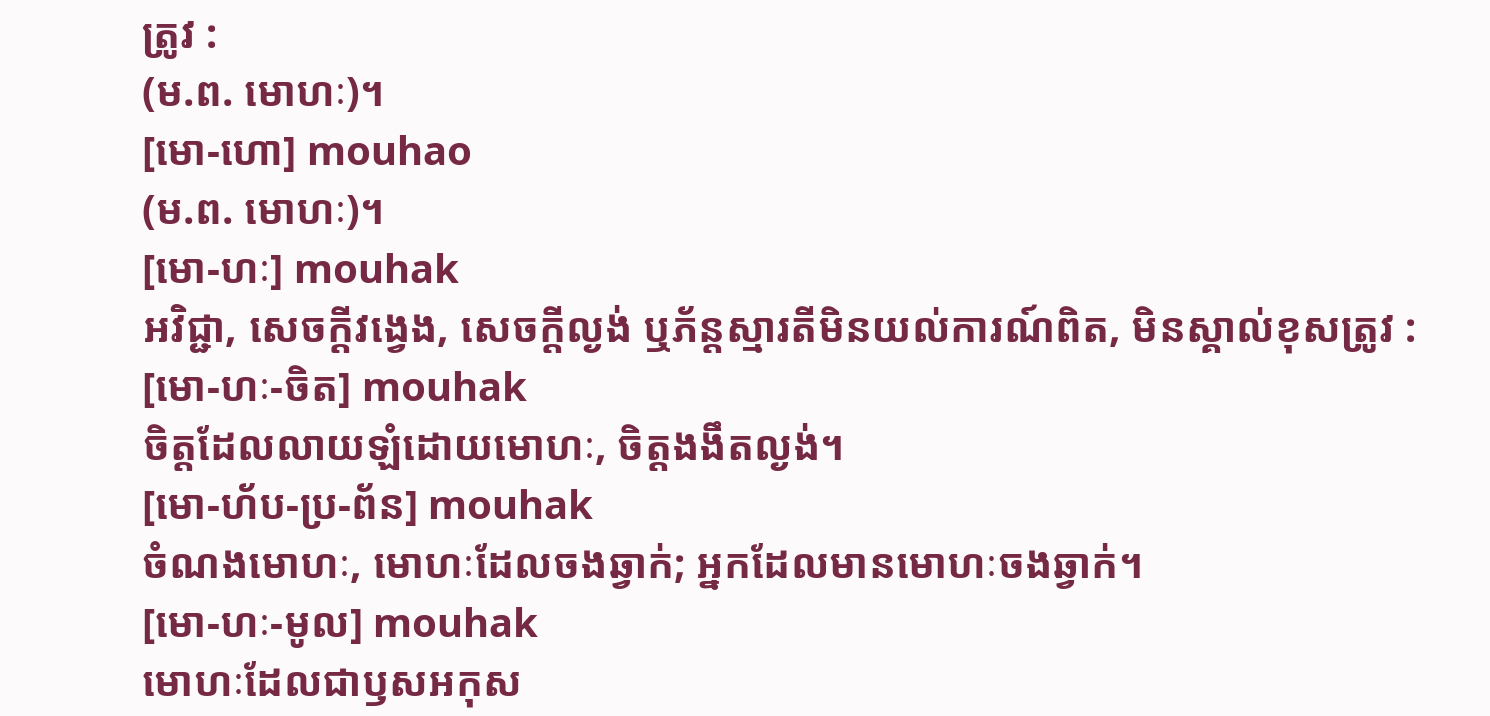ត្រូវ :
(ម.ព. មោហៈ)។
[មោ-ហោ] mouhao
(ម.ព. មោហៈ)។
[មោ-ហៈ] mouhak
អវិជ្ជា, សេចក្ដីវង្វេង, សេចក្ដីល្ងង់ ឬភ័ន្តស្មារតីមិនយល់ការណ៍ពិត, មិនស្គាល់ខុសត្រូវ :
[មោ-ហៈ-ចិត] mouhak
ចិត្តដែលលាយឡំដោយមោហៈ, ចិត្តងងឹតល្ងង់។
[មោ-ហ័ប-ប្រ-ព័ន] mouhak
ចំណងមោហៈ, មោហៈដែលចងឆ្វាក់; អ្នកដែលមានមោហៈចងឆ្វាក់។
[មោ-ហៈ-មូល] mouhak
មោហៈដែលជាឫសអកុស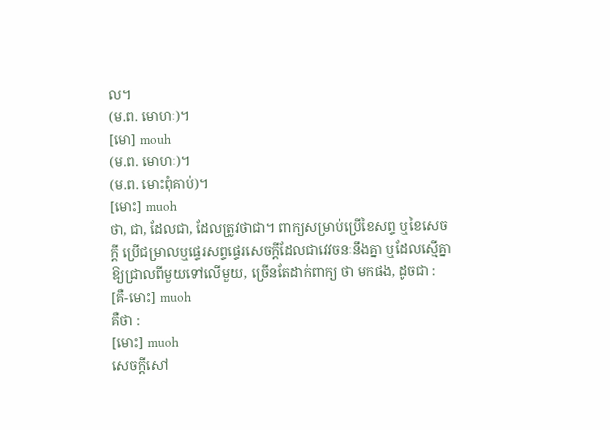ល។
(ម.ព. មោហៈ)។
[មោ] mouh
(ម.ព. មោហៈ)។
(ម.ព. មោះពុំគាប់)។
[មោះ] muoh
ថា, ជា, ដែលជា, ដែលត្រូវថាជា។ ពាក្យសម្រាប់ប្រើខៃសព្ទ ឬខៃសេចក្ដី ប្រើជម្រាលឬផ្ទេរសព្ទផ្ទេរសេចក្ដីដែលជាវេវចនៈនឹងគ្នា ឬដែលស្មើគ្នាឱ្យជ្រាលពីមួយទៅលើមួយ, ច្រើនតែដាក់ពាក្យ ថា មកផង, ដូចជា :
[គឺ-មោះ] muoh
គឺថា :
[មោះ] muoh
សេចក្ដីសៅ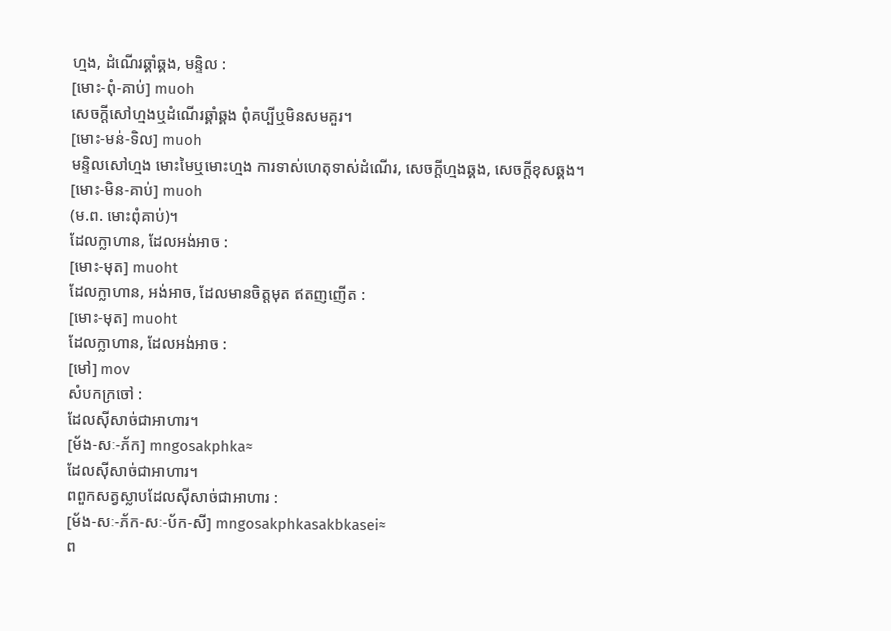ហ្មង, ដំណើរឆ្គាំឆ្គង, មន្ទិល :
[មោះ-ពុំ-គាប់] muoh
សេចក្ដីសៅហ្មងឬដំណើរឆ្គាំឆ្គង ពុំគប្បីឬមិនសមគួរ។
[មោះ-មន់-ទិល] muoh
មន្ទិលសៅហ្មង មោះមៃឬមោះហ្មង ការទាស់ហេតុទាស់ដំណើរ, សេចក្ដីហ្មងឆ្គង, សេចក្ដីខុសឆ្គង។
[មោះ-មិន-គាប់] muoh
(ម.ព. មោះពុំគាប់)។
ដែលក្លាហាន, ដែលអង់អាច :
[មោះ-មុត] muoht
ដែលក្លាហាន, អង់អាច, ដែលមានចិត្តមុត ឥតញញើត :
[មោះ-មុត] muoht
ដែលក្លាហាន, ដែលអង់អាច :
[មៅ] mov
សំបកក្រចៅ :
ដែលស៊ីសាច់ជាអាហារ។
[ម័ង-សៈ-ភ័ក] mngosakphka≈
ដែលស៊ីសាច់ជាអាហារ។
ពពួកសត្វស្លាបដែលស៊ីសាច់ជាអាហារ :
[ម័ង-សៈ-ភ័ក-សៈ-ប័ក-សី] mngosakphkasakbkasei≈
ព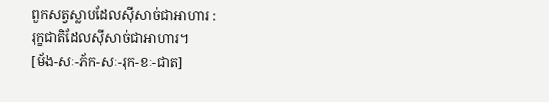ពួកសត្វស្លាបដែលស៊ីសាច់ជាអាហារ :
រុក្ខជាតិដែលស៊ីសាច់ជាអាហារ។
[ម័ង-សៈ-ភ័ក-សៈ-រុក-ខៈ-ជាត]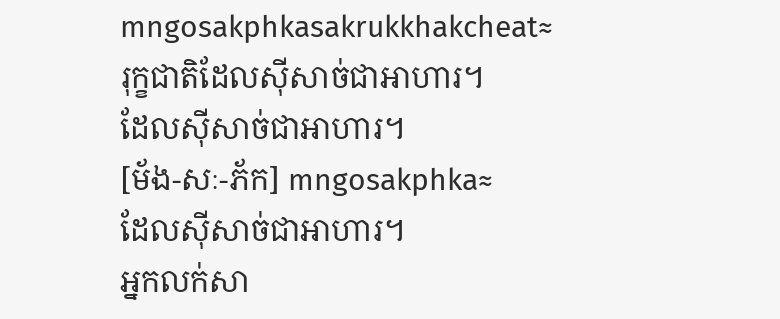mngosakphkasakrukkhakcheat≈
រុក្ខជាតិដែលស៊ីសាច់ជាអាហារ។
ដែលស៊ីសាច់ជាអាហារ។
[ម័ង-សៈ-ភ័ក] mngosakphka≈
ដែលស៊ីសាច់ជាអាហារ។
អ្នកលក់សា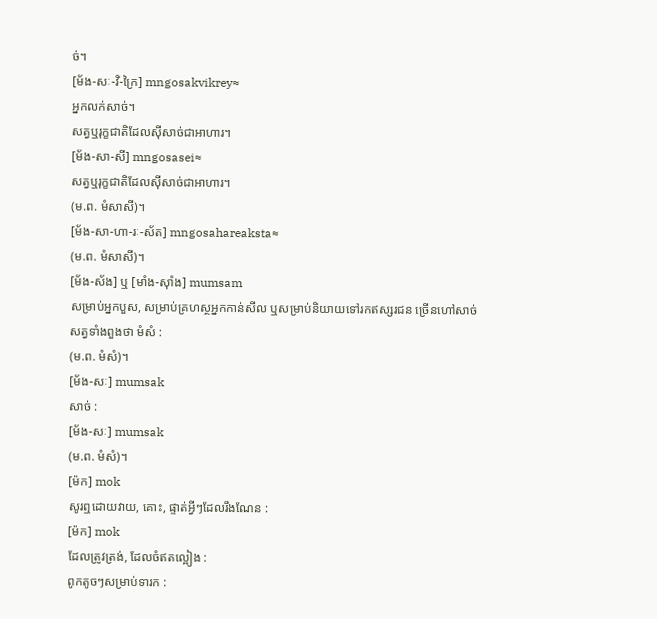ច់។
[ម័ង-សៈ-វិ-ក្រៃ] mngosakvikrey≈
អ្នកលក់សាច់។
សត្វឬរុក្ខជាតិដែលស៊ីសាច់ជាអាហារ។
[ម័ង-សា-សី] mngosasei≈
សត្វឬរុក្ខជាតិដែលស៊ីសាច់ជាអាហារ។
(ម.ព. មំសាសី)។
[ម័ង-សា-ហា-រៈ-ស័ត] mngosahareaksta≈
(ម.ព. មំសាសី)។
[ម័ង-ស័ង] ឬ [មាំង-ស៊ាំង] mumsam
សម្រាប់អ្នកបួស, សម្រាប់គ្រហស្ថអ្នកកាន់សីល ឬសម្រាប់និយាយទៅរកឥស្សរជន ច្រើនហៅសាច់សត្វទាំងពួងថា មំសំ :
(ម.ព. មំសំ)។
[ម័ង-សៈ] mumsak
សាច់ :
[ម័ង-សៈ] mumsak
(ម.ព. មំសំ)។
[ម៉ក] mok
សូរឮដោយវាយ, គោះ, ផ្ទាត់អ្វីៗដែលរឹងណែន :
[ម៉ក] mok
ដែលត្រូវត្រង់, ដែលចំឥតល្អៀង :
ពូកតូចៗសម្រាប់ទារក :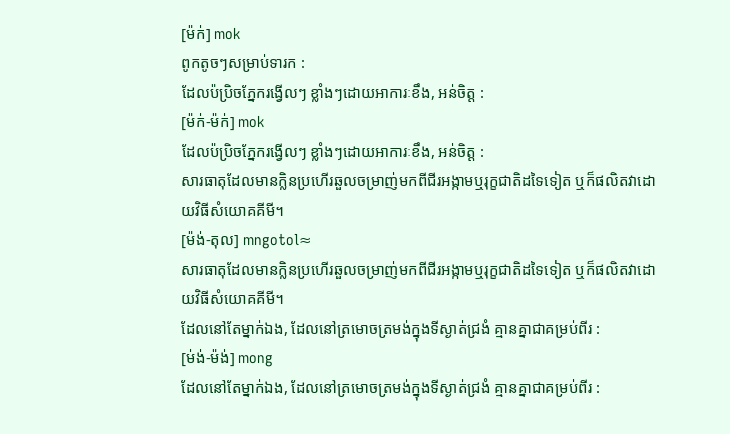[ម៉ក់] mok
ពូកតូចៗសម្រាប់ទារក :
ដែលប៉ប្រិចភ្នែករង្វើលៗ ខ្លាំងៗដោយអាការៈខឹង, អន់ចិត្ត :
[ម៉ក់-ម៉ក់] mok
ដែលប៉ប្រិចភ្នែករង្វើលៗ ខ្លាំងៗដោយអាការៈខឹង, អន់ចិត្ត :
សារធាតុដែលមានក្លិនប្រហើរឆួលចម្រាញ់មកពីជីរអង្កាមឬរុក្ខជាតិដទៃទៀត ឬក៏ផលិតវាដោយវិធីសំយោគគីមី។
[ម៉ង់-តុល] mngotol≈
សារធាតុដែលមានក្លិនប្រហើរឆួលចម្រាញ់មកពីជីរអង្កាមឬរុក្ខជាតិដទៃទៀត ឬក៏ផលិតវាដោយវិធីសំយោគគីមី។
ដែលនៅតែម្នាក់ឯង, ដែលនៅត្រមោចត្រមង់ក្នុងទីស្ងាត់ជ្រងំ គ្មានគ្នាជាគម្រប់ពីរ :
[ម់ង់-ម៉ង់] mong
ដែលនៅតែម្នាក់ឯង, ដែលនៅត្រមោចត្រមង់ក្នុងទីស្ងាត់ជ្រងំ គ្មានគ្នាជាគម្រប់ពីរ :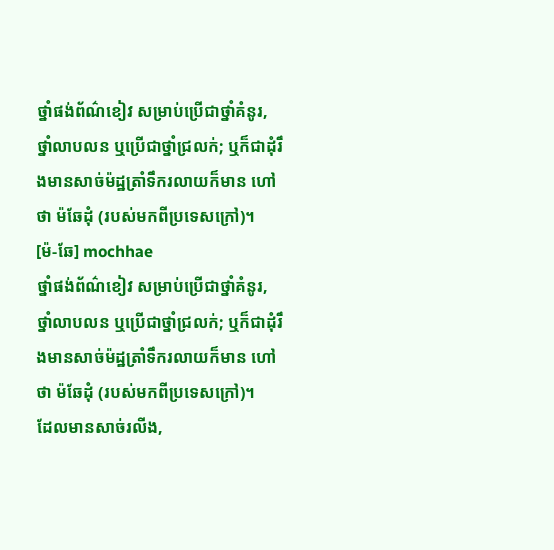ថ្នាំផង់ព័ណ៌ខៀវ សម្រាប់ប្រើជាថ្នាំគំនូរ, ថ្នាំលាបលន ឬប្រើជាថ្នាំជ្រលក់; ឬក៏ជាដុំរឹងមានសាច់ម៉ដ្ឋត្រាំទឹករលាយក៏មាន ហៅថា ម៉ឆែដុំ (របស់មកពីប្រទេសក្រៅ)។
[ម៉-ឆែ] mochhae
ថ្នាំផង់ព័ណ៌ខៀវ សម្រាប់ប្រើជាថ្នាំគំនូរ, ថ្នាំលាបលន ឬប្រើជាថ្នាំជ្រលក់; ឬក៏ជាដុំរឹងមានសាច់ម៉ដ្ឋត្រាំទឹករលាយក៏មាន ហៅថា ម៉ឆែដុំ (របស់មកពីប្រទេសក្រៅ)។
ដែលមានសាច់រលីង,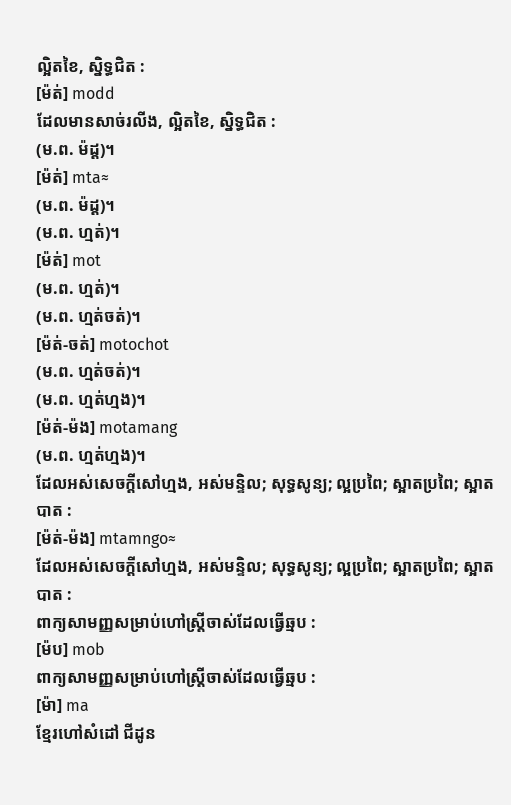ល្អិតខៃ, ស្និទ្ធជិត :
[ម៉ត់] modd
ដែលមានសាច់រលីង, ល្អិតខៃ, ស្និទ្ធជិត :
(ម.ព. ម៉ដ្ដ)។
[ម៉ត់] mta≈
(ម.ព. ម៉ដ្ដ)។
(ម.ព. ហ្មត់)។
[ម៉ត់] mot
(ម.ព. ហ្មត់)។
(ម.ព. ហ្មត់ចត់)។
[ម៉ត់-ចត់] motochot
(ម.ព. ហ្មត់ចត់)។
(ម.ព. ហ្មត់ហ្មង)។
[ម៉ត់-ម៉ង] motamang
(ម.ព. ហ្មត់ហ្មង)។
ដែលអស់សេចក្ដីសៅហ្មង, អស់មន្ទិល; សុទ្ធសូន្យ; ល្អប្រពៃ; ស្អាតប្រពៃ; ស្អាតបាត :
[ម៉ត់-ម៉ង] mtamngo≈
ដែលអស់សេចក្ដីសៅហ្មង, អស់មន្ទិល; សុទ្ធសូន្យ; ល្អប្រពៃ; ស្អាតប្រពៃ; ស្អាតបាត :
ពាក្យសាមញ្ញសម្រាប់ហៅស្ត្រីចាស់ដែលធ្វើឆ្មប :
[ម៉ប] mob
ពាក្យសាមញ្ញសម្រាប់ហៅស្ត្រីចាស់ដែលធ្វើឆ្មប :
[ម៉ា] ma
ខ្មែរហៅសំដៅ ជីដូន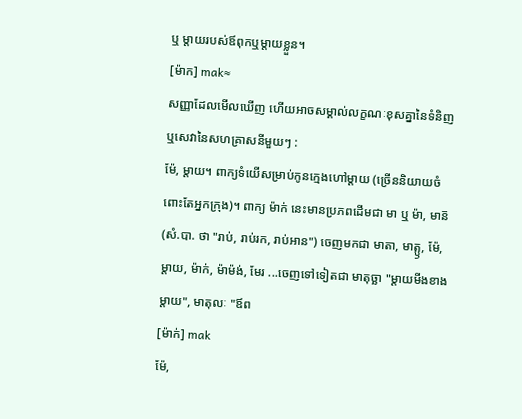ឬ ម្ដាយរបស់ឪពុកឬម្ដាយខ្លួន។
[ម៉ាក] mak≈
សញ្ញាដែលមើលឃើញ ហើយអាចសម្គាល់លក្ខណៈខុសគ្នានៃទំនិញឬសេវានៃសហគ្រាសនីមួយៗ :
ម៉ែ, ម្ដាយ។ ពាក្យទំយើសម្រាប់កូនក្មេងហៅម្ដាយ (ច្រើននិយាយចំពោះតែអ្នកក្រុង)។ ពាក្យ ម៉ាក់ នេះមានប្រភពដើមជា មា ឬ ម៉ា, មាន៑ (សំ.បា. ថា "រាប់, រាប់រក, រាប់អាន") ចេញមកជា មាតា, មាត្ឫ, ម៉ែ, ម្ដាយ, ម៉ាក់, ម៉ាម៉ង់, មែរ ...ចេញទៅទៀតជា មាតុច្ឆា "ម្ដាយមីងខាងម្ដាយ", មាតុលៈ "ឪព
[ម៉ាក់] mak
ម៉ែ,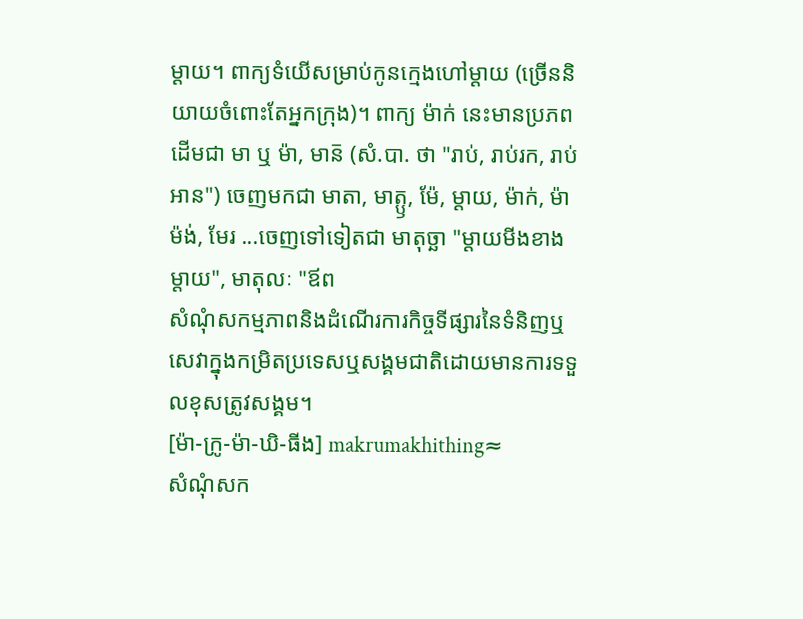ម្ដាយ។ ពាក្យទំយើសម្រាប់កូនក្មេងហៅម្ដាយ (ច្រើននិយាយចំពោះតែអ្នកក្រុង)។ ពាក្យ ម៉ាក់ នេះមានប្រភពដើមជា មា ឬ ម៉ា, មាន៑ (សំ.បា. ថា "រាប់, រាប់រក, រាប់អាន") ចេញមកជា មាតា, មាត្ឫ, ម៉ែ, ម្ដាយ, ម៉ាក់, ម៉ាម៉ង់, មែរ ...ចេញទៅទៀតជា មាតុច្ឆា "ម្ដាយមីងខាងម្ដាយ", មាតុលៈ "ឪព
សំណុំសកម្មភាពនិងដំណើរការកិច្ចទីផ្សារនៃទំនិញឬសេវាក្នុងកម្រិតប្រទេសឬសង្គមជាតិដោយមានការទទួលខុសត្រូវសង្គម។
[ម៉ា-ក្រូ-ម៉ា-ឃិ-ធីង] makrumakhithing≈
សំណុំសក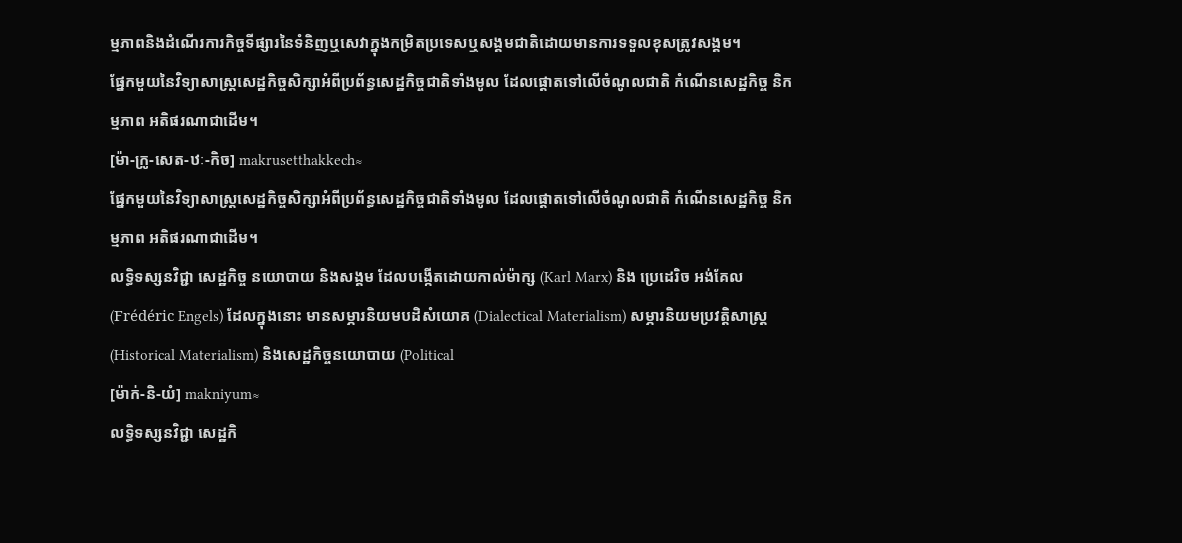ម្មភាពនិងដំណើរការកិច្ចទីផ្សារនៃទំនិញឬសេវាក្នុងកម្រិតប្រទេសឬសង្គមជាតិដោយមានការទទួលខុសត្រូវសង្គម។
ផ្នែកមួយនៃវិទ្យាសាស្ត្រសេដ្ឋកិច្ចសិក្សាអំពីប្រព័ន្ធសេដ្ឋកិច្ចជាតិទាំងមូល ដែលផ្ដោតទៅលើចំណូលជាតិ កំណើនសេដ្ឋកិច្ច និកម្មភាព អតិផរណាជាដើម។
[ម៉ា-ក្រូ-សេត-ឋៈ-កិច] makrusetthakkech≈
ផ្នែកមួយនៃវិទ្យាសាស្ត្រសេដ្ឋកិច្ចសិក្សាអំពីប្រព័ន្ធសេដ្ឋកិច្ចជាតិទាំងមូល ដែលផ្ដោតទៅលើចំណូលជាតិ កំណើនសេដ្ឋកិច្ច និកម្មភាព អតិផរណាជាដើម។
លទ្ធិទស្សនវិជ្ជា សេដ្ឋកិច្ច នយោបាយ និងសង្គម ដែលបង្កើតដោយកាល់ម៉ាក្ស (Karl Marx) និង ប្រេដេរិច អង់គែល (Frédéric Engels) ដែលក្នុងនោះ មានសម្ភារនិយមបដិសំយោគ (Dialectical Materialism) សម្ភារនិយមប្រវត្តិសាស្ត្រ (Historical Materialism) និងសេដ្ឋកិច្ចនយោបាយ (Political
[ម៉ាក់-និ-យំ] makniyum≈
លទ្ធិទស្សនវិជ្ជា សេដ្ឋកិ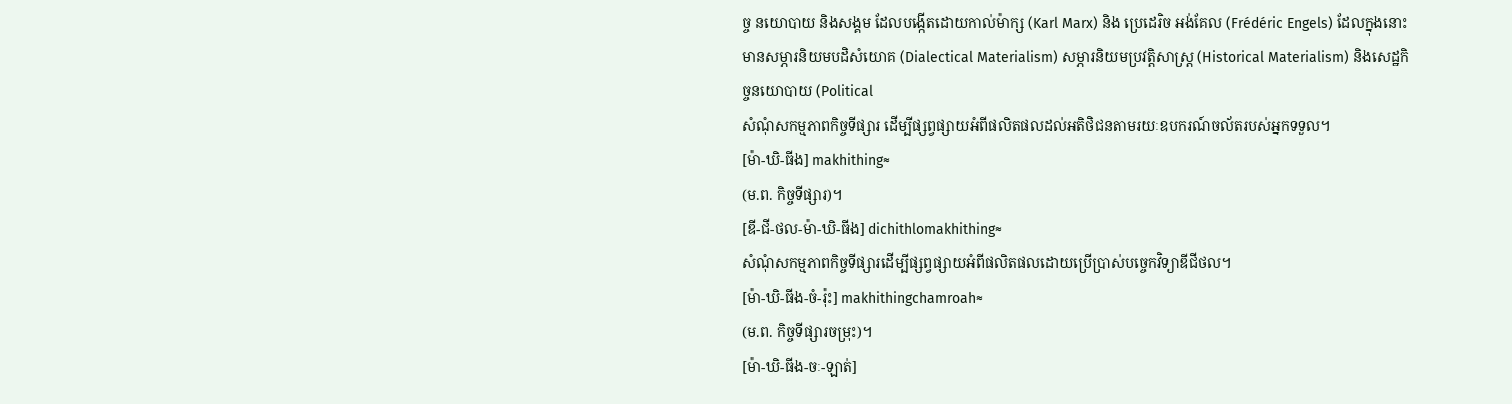ច្ច នយោបាយ និងសង្គម ដែលបង្កើតដោយកាល់ម៉ាក្ស (Karl Marx) និង ប្រេដេរិច អង់គែល (Frédéric Engels) ដែលក្នុងនោះ មានសម្ភារនិយមបដិសំយោគ (Dialectical Materialism) សម្ភារនិយមប្រវត្តិសាស្ត្រ (Historical Materialism) និងសេដ្ឋកិច្ចនយោបាយ (Political
សំណុំសកម្មភាពកិច្ចទីផ្សារ ដើម្បីផ្សព្វផ្សាយអំពីផលិតផលដល់អតិថិជនតាមរយៈឧបករណ៍ចល័តរបស់អ្នកទទួល។
[ម៉ា-ឃិ-ធីង] makhithing≈
(ម.ព. កិច្ចទីផ្សារ)។
[ឌី-ជី-ថល-ម៉ា-ឃិ-ធីង] dichithlomakhithing≈
សំណុំសកម្មភាពកិច្ចទីផ្សារដើម្បីផ្សព្វផ្សាយអំពីផលិតផលដោយប្រើប្រាស់បច្ចេកវិទ្យាឌីជីថល។
[ម៉ា-ឃិ-ធីង-ចំ-រ៉ុះ] makhithingchamroah≈
(ម.ព. កិច្ចទីផ្សារចម្រុះ)។
[ម៉ា-ឃិ-ធីង-ចៈ-ឡាត់]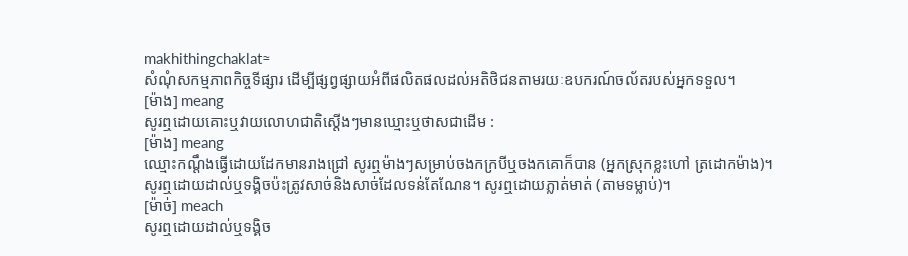makhithingchaklat≈
សំណុំសកម្មភាពកិច្ចទីផ្សារ ដើម្បីផ្សព្វផ្សាយអំពីផលិតផលដល់អតិថិជនតាមរយៈឧបករណ៍ចល័តរបស់អ្នកទទួល។
[ម៉ាង] meang
សូរឮដោយគោះឬវាយលោហជាតិស្ដើងៗមានឃ្មោះឬថាសជាដើម :
[ម៉ាង] meang
ឈ្មោះកណ្ដឹងធ្វើដោយដែកមានរាងជ្រៅ សូរឮម៉ាងៗសម្រាប់ចងកក្របីឬចងកគោក៏បាន (អ្នកស្រុកខ្លះហៅ ត្រដោកម៉ាង)។
សូរឮដោយដាល់ឬទង្គិចប៉ះត្រូវសាច់និងសាច់ដែលទន់តែណែន។ សូរឮដោយភ្លាត់មាត់ (តាមទម្លាប់)។
[ម៉ាច់] meach
សូរឮដោយដាល់ឬទង្គិច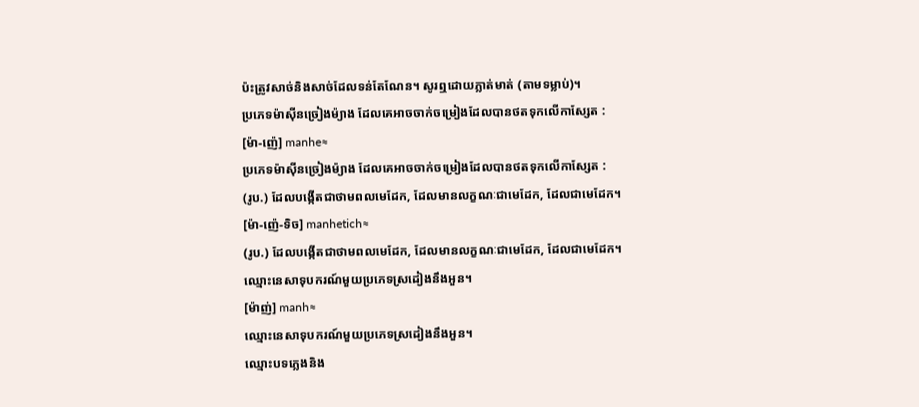ប៉ះត្រូវសាច់និងសាច់ដែលទន់តែណែន។ សូរឮដោយភ្លាត់មាត់ (តាមទម្លាប់)។
ប្រភេទម៉ាស៊ីនច្រៀងម៉្យាង ដែលគេអាចចាក់ចម្រៀងដែលបានថតទុកលើកាស្សែត :
[ម៉ា-ញ៉េ] manhe≈
ប្រភេទម៉ាស៊ីនច្រៀងម៉្យាង ដែលគេអាចចាក់ចម្រៀងដែលបានថតទុកលើកាស្សែត :
(រូប.) ដែលបង្កើតជាថាមពលមេដែក, ដែលមានលក្ខណៈជាមេដែក, ដែលជាមេដែក។
[ម៉ា-ញ៉េ-ទិច] manhetich≈
(រូប.) ដែលបង្កើតជាថាមពលមេដែក, ដែលមានលក្ខណៈជាមេដែក, ដែលជាមេដែក។
ឈ្មោះនេសាទុបករណ៍មួយប្រភេទស្រដៀងនឹងអួន។
[ម៉ាញ់] manh≈
ឈ្មោះនេសាទុបករណ៍មួយប្រភេទស្រដៀងនឹងអួន។
ឈ្មោះបទភ្លេងនិង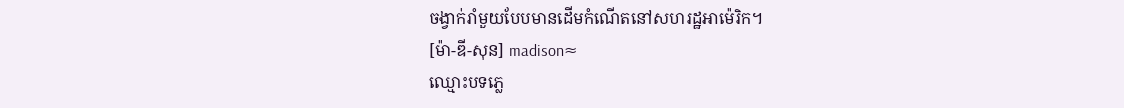ចង្វាក់រាំមួយបែបមានដើមកំណើតនៅសហរដ្ឋអាម៉េរិក។
[ម៉ា-ឌី-សុន] madison≈
ឈ្មោះបទភ្លេ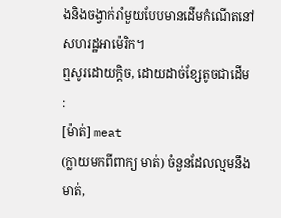ងនិងចង្វាក់រាំមួយបែបមានដើមកំណើតនៅសហរដ្ឋអាម៉េរិក។
ឮសូរដោយក្ដិច, ដោយដាច់ខ្សែតូចជាដើម :
[ម៉ាត់] meat
(ក្លាយមកពីពាក្យ មាត់) ចំនួនដែលល្មមនឹងមាត់,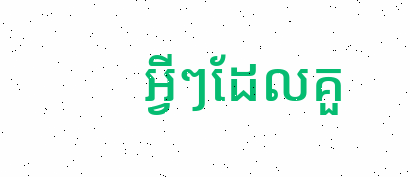អ្វីៗដែលគួ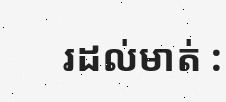រដល់មាត់ :